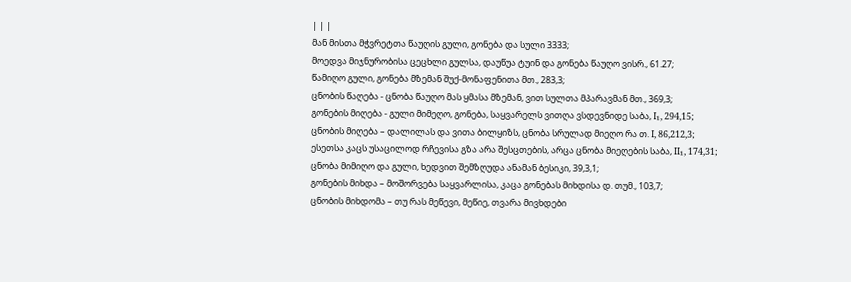| | |
მან მისთა მჭვრეტთა წაუღის გული, გონება და სული 3333;
მოედვა მიჯნურობისა ცეცხლი გულსა, დაუწუა ტუინ და გონება წაუღო ვისრ., 61.27;
წამიღო გული, გონება მზემან შუქ-მონაფენითა მთ., 283,3;
ცნობის წაღება - ცნობა წაუღო მას ყმასა მზემან, ვით სულთა მპარავმან მთ., 369,3;
გონების მიღება - გული მიმეღო, გონება, საყვარელს ვითღა ვსდევნიდე საბა, I₁, 294,15;
ცნობის მიღება – დალილას და ვითა ბილყიზს, ცნობა სრულად მიეღო რა თ. I, 86,212,3;
ესეთსა კაცს უსაცილოდ რჩევისა გზა არა შესცთების, არცა ცნობა მიეღების საბა, II₁, 174,31;
ცნობა მიმიღო და გული, ხედვით შემზღუდა ანამან ბესიკი, 39,3,1;
გონების მიხდა – მოშორვება საყვარლისა, კაცა გონებას მიხდისა დ. თუმ., 103,7;
ცნობის მიხდომა – თუ რას მეწევი, მეწიე, თვარა მივხდები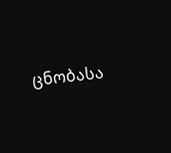ცნობასა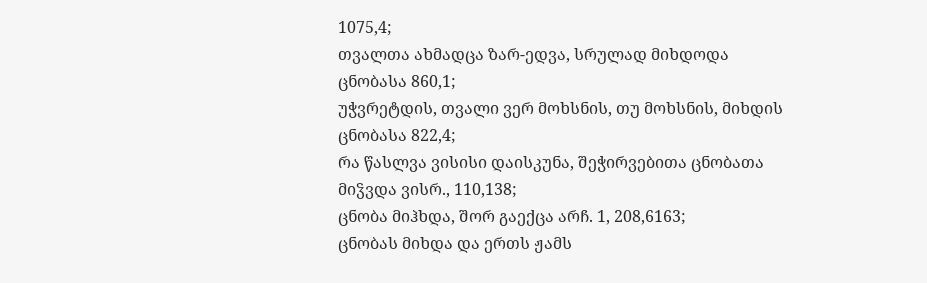1075,4;
თვალთა ახმადცა ზარ-ედვა, სრულად მიხდოდა ცნობასა 860,1;
უჭვრეტდის, თვალი ვერ მოხსნის, თუ მოხსნის, მიხდის ცნობასა 822,4;
რა წასლვა ვისისი დაისკუნა, შეჭირვებითა ცნობათა მიჴვდა ვისრ., 110,138;
ცნობა მიჰხდა, შორ გაექცა არჩ. 1, 208,6163;
ცნობას მიხდა და ერთს ჟამს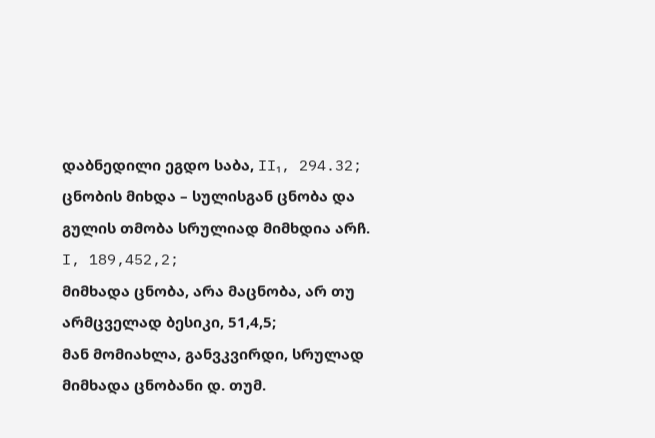დაბნედილი ეგდო საბა, II₁, 294.32;
ცნობის მიხდა – სულისგან ცნობა და გულის თმობა სრულიად მიმხდია არჩ. I, 189,452,2;
მიმხადა ცნობა, არა მაცნობა, არ თუ არმცველად ბესიკი, 51,4,5;
მან მომიახლა, განვკვირდი, სრულად მიმხადა ცნობანი დ. თუმ.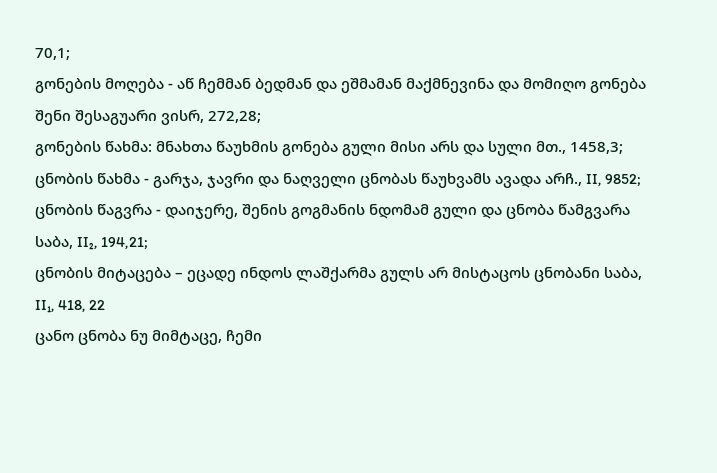70,1;
გონების მოღება - აწ ჩემმან ბედმან და ეშმამან მაქმნევინა და მომიღო გონება შენი შესაგუარი ვისრ, 272,28;
გონების წახმა: მნახთა წაუხმის გონება გული მისი არს და სული მთ., 1458,3;
ცნობის წახმა - გარჯა, ჯავრი და ნაღველი ცნობას წაუხვამს ავადა არჩ., II, 9852;
ცნობის წაგვრა - დაიჯერე, შენის გოგმანის ნდომამ გული და ცნობა წამგვარა საბა, II₂, 194,21;
ცნობის მიტაცება – ეცადე ინდოს ლაშქარმა გულს არ მისტაცოს ცნობანი საბა, II₁, 418, 22
ცანო ცნობა ნუ მიმტაცე, ჩემი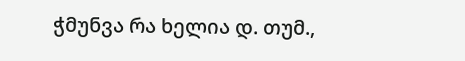ჭმუნვა რა ხელია დ. თუმ.,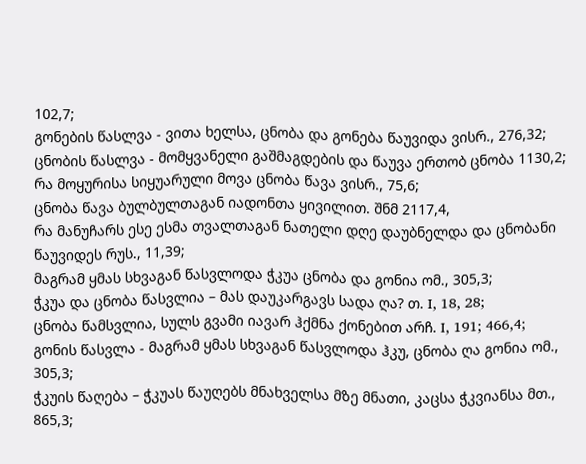102,7;
გონების წასლვა - ვითა ხელსა, ცნობა და გონება წაუვიდა ვისრ., 276,32;
ცნობის წასლვა - მომყვანელი გაშმაგდების და წაუვა ერთობ ცნობა 1130,2;
რა მოყურისა სიყუარული მოვა ცნობა წავა ვისრ., 75,6;
ცნობა წავა ბულბულთაგან იადონთა ყივილით. შნმ 2117,4,
რა მანუჩარს ესე ესმა თვალთაგან ნათელი დღე დაუბნელდა და ცნობანი წაუვიდეს რუს., 11,39;
მაგრამ ყმას სხვაგან წასვლოდა ჭკუა ცნობა და გონია ომ., 305,3;
ჭკუა და ცნობა წასვლია – მას დაუკარგავს სადა ღა? თ. I, 18, 28;
ცნობა წამსვლია, სულს გვამი იავარ ჰქმნა ქონებით არჩ. I, 191; 466,4;
გონის წასვლა - მაგრამ ყმას სხვაგან წასვლოდა ჰკუ, ცნობა ღა გონია ომ., 305,3;
ჭკუის წაღება – ჭკუას წაუღებს მნახველსა მზე მნათი, კაცსა ჭკვიანსა მთ., 865,3;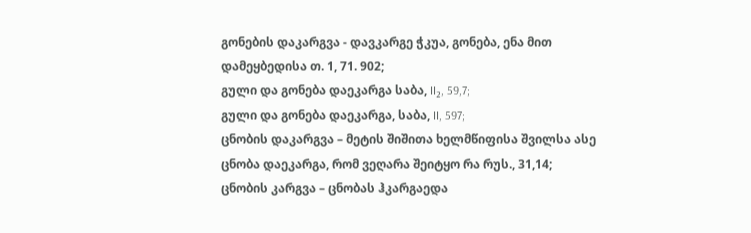გონების დაკარგვა - დავკარგე ჭკუა, გონება, ენა მით დამეყბედისა თ. 1, 71. 902;
გული და გონება დაეკარგა საბა, II₂, 59,7;
გული და გონება დაეკარგა, საბა, II, 597;
ცნობის დაკარგვა – მეტის შიშითა ხელმწიფისა შვილსა ასე ცნობა დაეკარგა, რომ ვეღარა შეიტყო რა რუს., 31,14;
ცნობის კარგვა – ცნობას ჰკარგაედა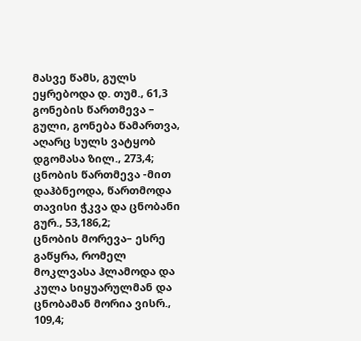მასვე წამს, გულს ეყრებოდა დ. თუმ., 61,3
გონების წართმევა – გული, გონება წამართვა, აღარც სულს ვატყობ დგომასა ზილ., 273,4;
ცნობის წართმევა -მით დაჰბნეოდა, წართმოდა თავისი ჭკვა და ცნობანი გურ., 53,186,2;
ცნობის მორევა– ესრე გაწყრა, რომელ მოკლვასა ჰლამოდა და კულა სიყუარულმან და ცნობამან მორია ვისრ., 109,4;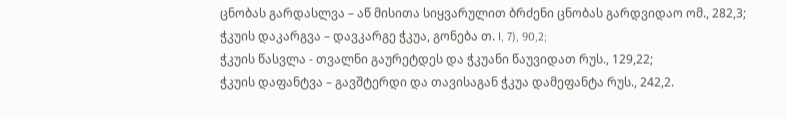ცნობას გარდასლვა – აწ მისითა სიყვარულით ბრძენი ცნობას გარდვიდაო ომ., 282,3;
ჭკუის დაკარგვა – დავკარგე ჭკუა, გონება თ. I, 7), 90,2;
ჭკუის წასვლა - თვალნი გაურეტდეს და ჭკუანი წაუვიდათ რუს., 129,22;
ჭკუის დაფანტვა – გავშტერდი და თავისაგან ჭკუა დამეფანტა რუს., 242,2.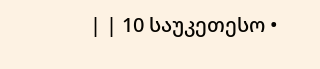| | 10 საუკეთესო •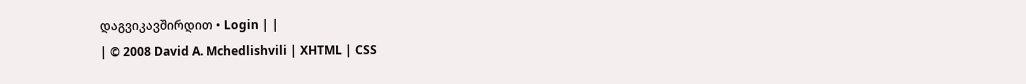დაგვიკავშირდით • Login | |
| © 2008 David A. Mchedlishvili | XHTML | CSS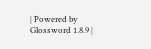| Powered by Glossword 1.8.9 |